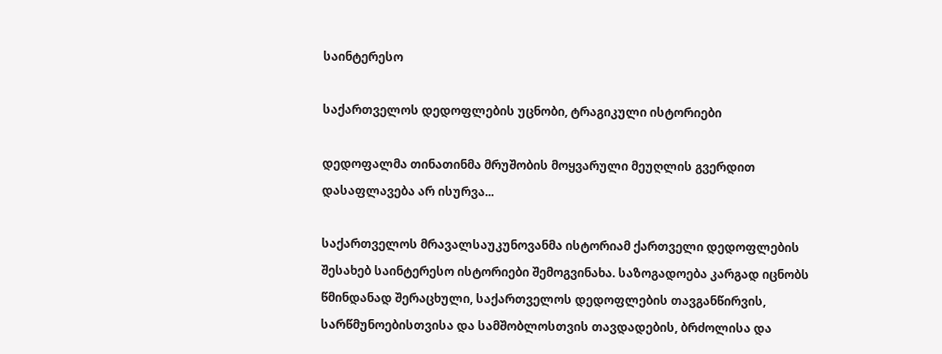საინტერესო

საქართველოს დედოფლების უცნობი, ტრაგიკული ისტორიები

დედოფალმა თინათინმა მრუშობის მოყვარული მეუღლის გვერდით დასაფლავება არ ისურვა...

საქართველოს მრავალსაუკუნოვანმა ისტორიამ ქართველი დედოფლების შესახებ საინტერესო ისტორიები შემოგვინახა. საზოგადოება კარგად იცნობს წმინდანად შერაცხული, საქართველოს დედოფლების თავგანწირვის, სარწმუნოებისთვისა და სამშობლოსთვის თავდადების, ბრძოლისა და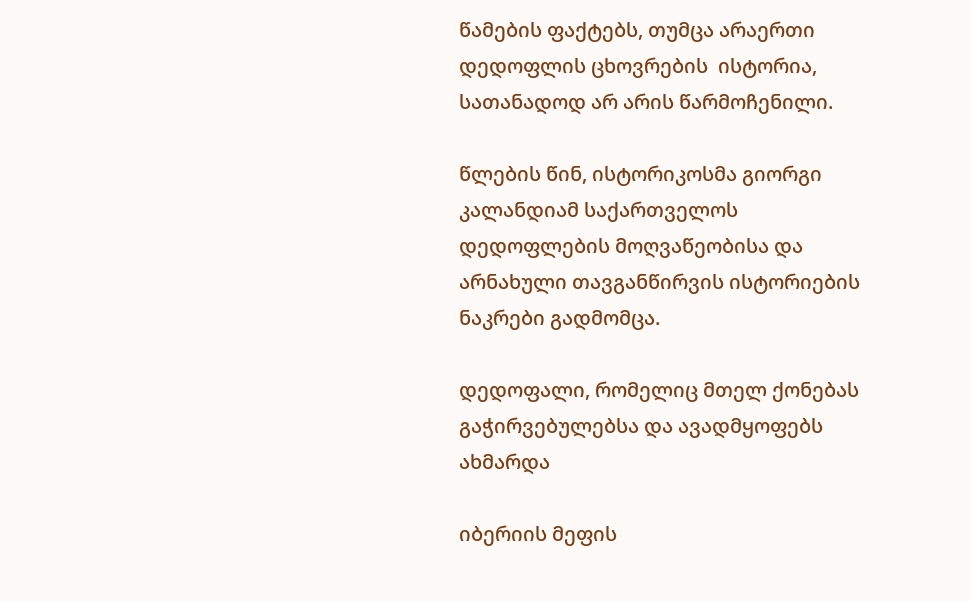წამების ფაქტებს, თუმცა არაერთი დედოფლის ცხოვრების  ისტორია, სათანადოდ არ არის წარმოჩენილი.

წლების წინ, ისტორიკოსმა გიორგი კალანდიამ საქართველოს დედოფლების მოღვაწეობისა და არნახული თავგანწირვის ისტორიების ნაკრები გადმომცა.

დედოფალი, რომელიც მთელ ქონებას გაჭირვებულებსა და ავადმყოფებს ახმარდა

იბერიის მეფის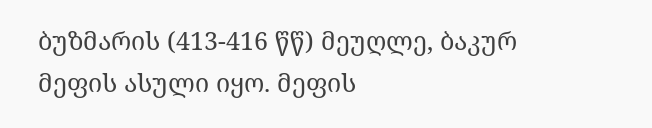ბუზმარის (413-416 წწ) მეუღლე, ბაკურ მეფის ასული იყო. მეფის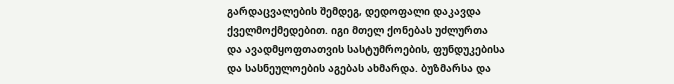გარდაცვალების შემდეგ, დედოფალი დაკავდა ქველმოქმედებით. იგი მთელ ქონებას უძლურთა და ავადმყოფთათვის სასტუმროების, ფუნდუკებისა და სასნეულოების აგებას ახმარდა. ბუზმარსა და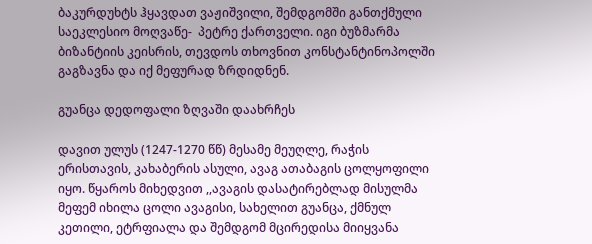ბაკურდუხტს ჰყავდათ ვაჟიშვილი, შემდგომში განთქმული საეკლესიო მოღვაწე-  პეტრე ქართველი. იგი ბუზმარმა ბიზანტიის კეისრის, თევდოს თხოვნით კონსტანტინოპოლში გაგზავნა და იქ მეფურად ზრდიდნენ.

გუანცა დედოფალი ზღვაში დაახრჩეს

დავით ულუს (1247-1270 წწ) მესამე მეუღლე, რაჭის ერისთავის, კახაბერის ასული, ავაგ ათაბაგის ცოლყოფილი იყო. წყაროს მიხედვით ,,ავაგის დასატირებლად მისულმა მეფემ იხილა ცოლი ავაგისი, სახელით გუანცა, ქმნულ კეთილი, ეტრფიალა და შემდგომ მცირედისა მიიყვანა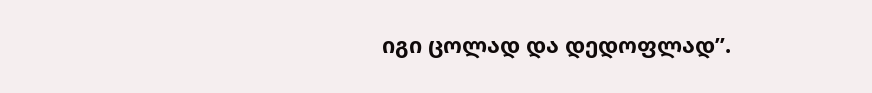იგი ცოლად და დედოფლად”.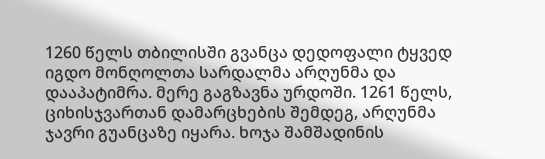1260 წელს თბილისში გვანცა დედოფალი ტყვედ იგდო მონღოლთა სარდალმა არღუნმა და დააპატიმრა. მერე გაგზავნა ურდოში. 1261 წელს, ციხისჯვართან დამარცხების შემდეგ, არღუნმა ჯავრი გუანცაზე იყარა. ხოჯა შამშადინის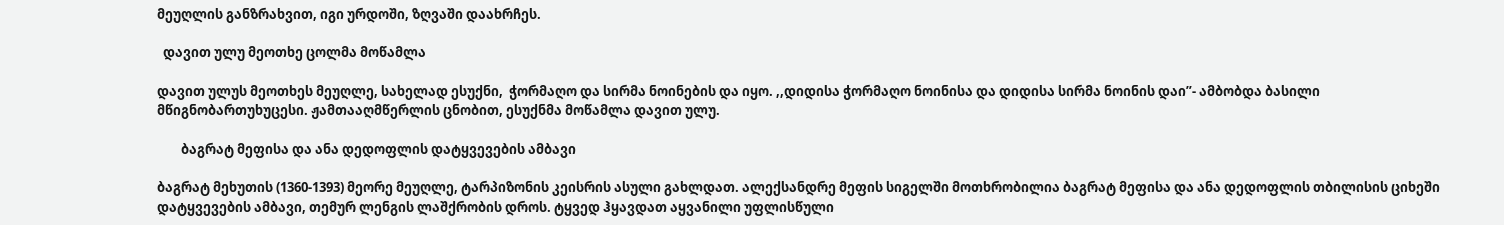მეუღლის განზრახვით, იგი ურდოში, ზღვაში დაახრჩეს.

  დავით ულუ მეოთხე ცოლმა მოწამლა

დავით ულუს მეოთხეს მეუღლე, სახელად ესუქნი,  ჭორმაღო და სირმა ნოინების და იყო. ,,დიდისა ჭორმაღო ნოინისა და დიდისა სირმა ნოინის დაი”- ამბობდა ბასილი მწიგნობართუხუცესი. ჟამთააღმწერლის ცნობით, ესუქნმა მოწამლა დავით ულუ.

        ბაგრატ მეფისა და ანა დედოფლის დატყვევების ამბავი

ბაგრატ მეხუთის (1360-1393) მეორე მეუღლე, ტარპიზონის კეისრის ასული გახლდათ. ალექსანდრე მეფის სიგელში მოთხრობილია ბაგრატ მეფისა და ანა დედოფლის თბილისის ციხეში დატყვევების ამბავი, თემურ ლენგის ლაშქრობის დროს. ტყვედ ჰყავდათ აყვანილი უფლისწული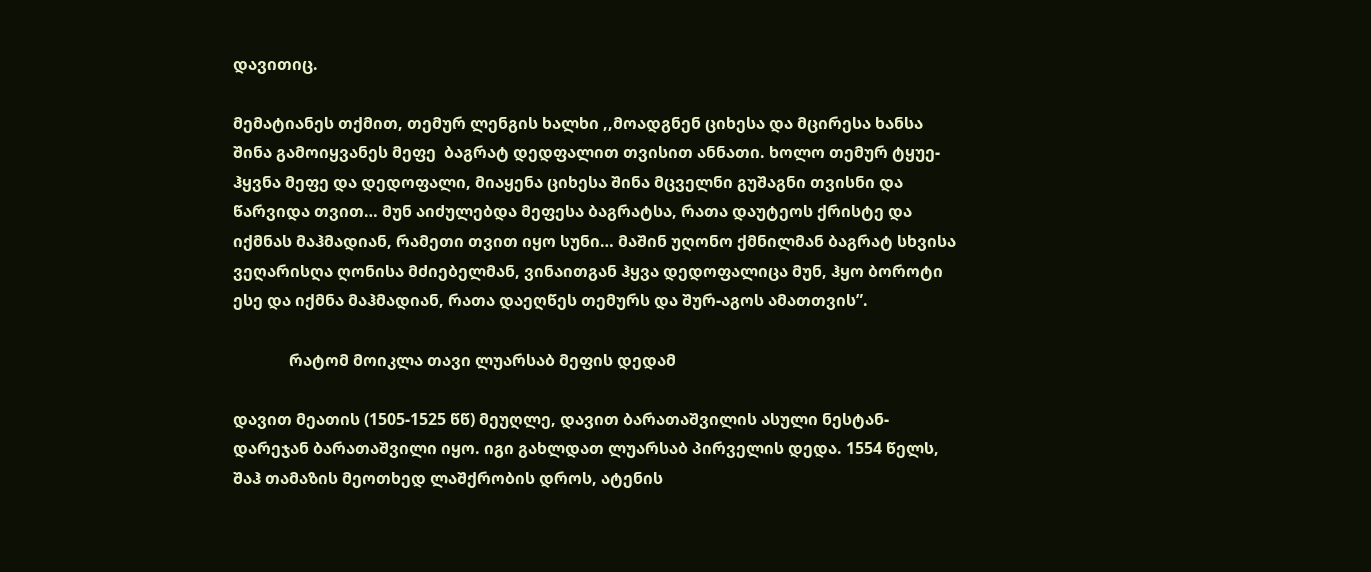დავითიც.

მემატიანეს თქმით, თემურ ლენგის ხალხი ,,მოადგნენ ციხესა და მცირესა ხანსა შინა გამოიყვანეს მეფე  ბაგრატ დედფალით თვისით ანნათი. ხოლო თემურ ტყუე-ჰყვნა მეფე და დედოფალი, მიაყენა ციხესა შინა მცველნი გუშაგნი თვისნი და წარვიდა თვით… მუნ აიძულებდა მეფესა ბაგრატსა, რათა დაუტეოს ქრისტე და იქმნას მაჰმადიან, რამეთი თვით იყო სუნი… მაშინ უღონო ქმნილმან ბაგრატ სხვისა ვეღარისღა ღონისა მძიებელმან, ვინაითგან ჰყვა დედოფალიცა მუნ, ჰყო ბოროტი ესე და იქმნა მაჰმადიან, რათა დაეღწეს თემურს და შურ-აგოს ამათთვის”.

              რატომ მოიკლა თავი ლუარსაბ მეფის დედამ

დავით მეათის (1505-1525 წწ) მეუღლე, დავით ბარათაშვილის ასული ნესტან-დარეჯან ბარათაშვილი იყო. იგი გახლდათ ლუარსაბ პირველის დედა. 1554 წელს, შაჰ თამაზის მეოთხედ ლაშქრობის დროს, ატენის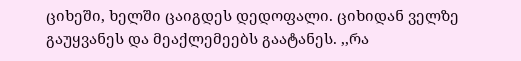ციხეში, ხელში ცაიგდეს დედოფალი. ციხიდან ველზე გაუყვანეს და მეაქლემეებს გაატანეს. ,,რა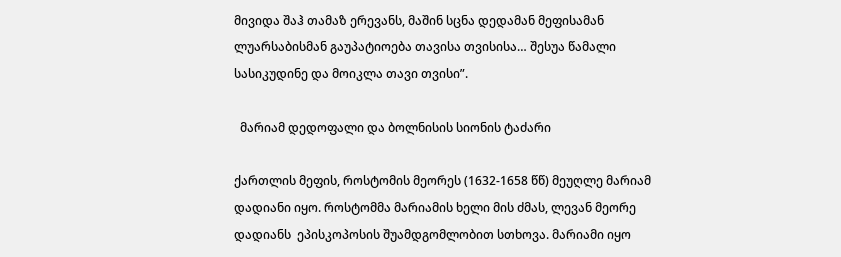მივიდა შაჰ თამაზ ერევანს, მაშინ სცნა დედამან მეფისამან ლუარსაბისმან გაუპატიოება თავისა თვისისა… შესუა წამალი სასიკუდინე და მოიკლა თავი თვისი”.

  მარიამ დედოფალი და ბოლნისის სიონის ტაძარი

ქართლის მეფის, როსტომის მეორეს (1632-1658 წწ) მეუღლე მარიამ დადიანი იყო. როსტომმა მარიამის ხელი მის ძმას, ლევან მეორე დადიანს  ეპისკოპოსის შუამდგომლობით სთხოვა. მარიამი იყო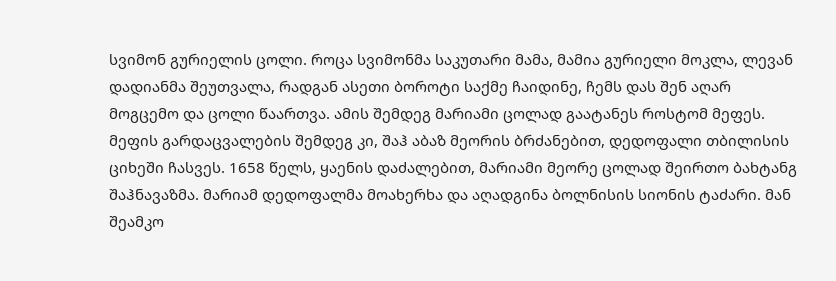სვიმონ გურიელის ცოლი. როცა სვიმონმა საკუთარი მამა, მამია გურიელი მოკლა, ლევან დადიანმა შეუთვალა, რადგან ასეთი ბოროტი საქმე ჩაიდინე, ჩემს დას შენ აღარ მოგცემო და ცოლი წაართვა. ამის შემდეგ მარიამი ცოლად გაატანეს როსტომ მეფეს. მეფის გარდაცვალების შემდეგ კი, შაჰ აბაზ მეორის ბრძანებით, დედოფალი თბილისის ციხეში ჩასვეს. 1658 წელს, ყაენის დაძალებით, მარიამი მეორე ცოლად შეირთო ბახტანგ შაჰნავაზმა. მარიამ დედოფალმა მოახერხა და აღადგინა ბოლნისის სიონის ტაძარი. მან შეამკო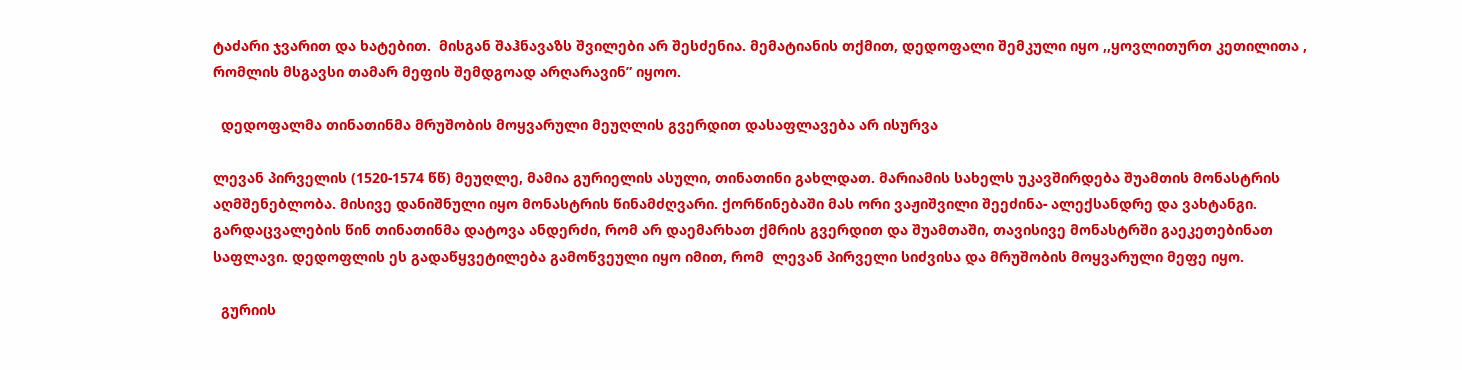ტაძარი ჯვარით და ხატებით.  მისგან შაჰნავაზს შვილები არ შესძენია. მემატიანის თქმით, დედოფალი შემკული იყო ,,ყოვლითურთ კეთილითა , რომლის მსგავსი თამარ მეფის შემდგოად არღარავინ” იყოო.

  დედოფალმა თინათინმა მრუშობის მოყვარული მეუღლის გვერდით დასაფლავება არ ისურვა

ლევან პირველის (1520-1574 წწ) მეუღლე, მამია გურიელის ასული, თინათინი გახლდათ. მარიამის სახელს უკავშირდება შუამთის მონასტრის აღმშენებლობა. მისივე დანიშნული იყო მონასტრის წინამძღვარი. ქორწინებაში მას ორი ვაჟიშვილი შეეძინა- ალექსანდრე და ვახტანგი. გარდაცვალების წინ თინათინმა დატოვა ანდერძი, რომ არ დაემარხათ ქმრის გვერდით და შუამთაში, თავისივე მონასტრში გაეკეთებინათ საფლავი. დედოფლის ეს გადაწყვეტილება გამოწვეული იყო იმით, რომ  ლევან პირველი სიძვისა და მრუშობის მოყვარული მეფე იყო.

  გურიის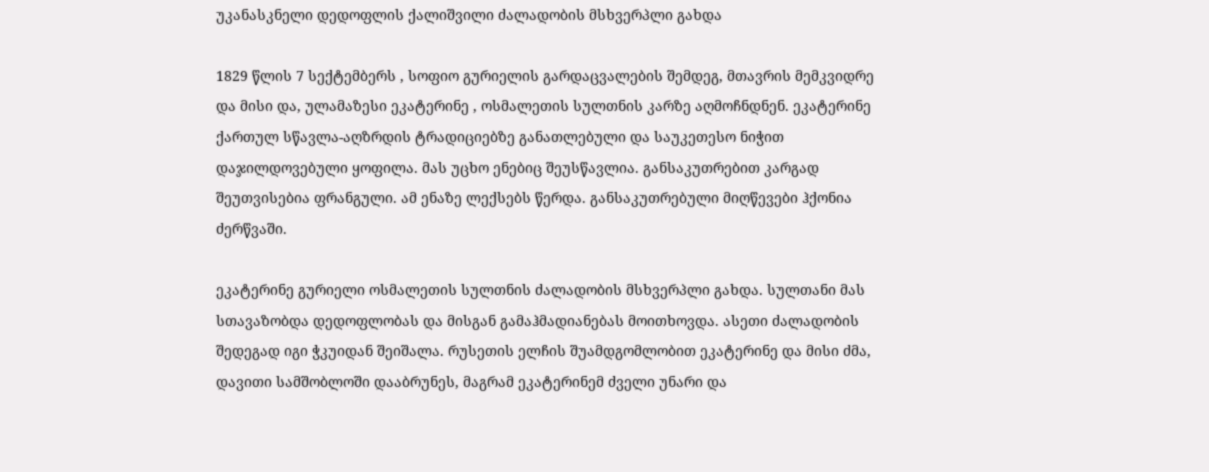უკანასკნელი დედოფლის ქალიშვილი ძალადობის მსხვერპლი გახდა

1829 წლის 7 სექტემბერს , სოფიო გურიელის გარდაცვალების შემდეგ, მთავრის მემკვიდრე  და მისი და, ულამაზესი ეკატერინე , ოსმალეთის სულთნის კარზე აღმოჩნდნენ. ეკატერინე ქართულ სწავლა-აღზრდის ტრადიციებზე განათლებული და საუკეთესო ნიჭით დაჯილდოვებული ყოფილა. მას უცხო ენებიც შეუსწავლია. განსაკუთრებით კარგად შეუთვისებია ფრანგული. ამ ენაზე ლექსებს წერდა. განსაკუთრებული მიღწევები ჰქონია ძერწვაში.

ეკატერინე გურიელი ოსმალეთის სულთნის ძალადობის მსხვერპლი გახდა. სულთანი მას სთავაზობდა დედოფლობას და მისგან გამაჰმადიანებას მოითხოვდა. ასეთი ძალადობის შედეგად იგი ჭკუიდან შეიშალა. რუსეთის ელჩის შუამდგომლობით ეკატერინე და მისი ძმა, დავითი სამშობლოში დააბრუნეს, მაგრამ ეკატერინემ ძველი უნარი და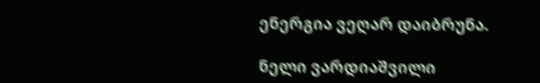ენერგია ვეღარ დაიბრუნა.

ნელი ვარდიაშვილი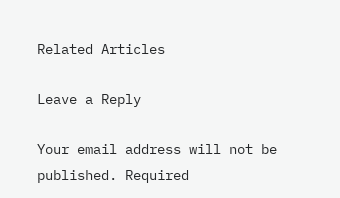Related Articles

Leave a Reply

Your email address will not be published. Required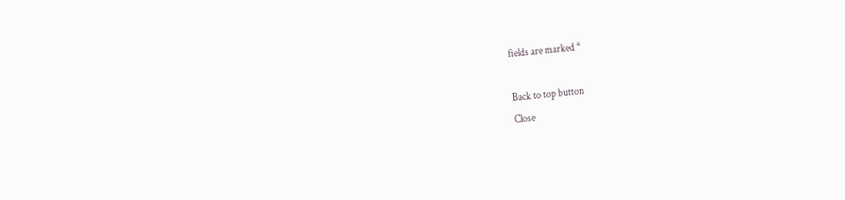fields are marked *

Back to top button
Close